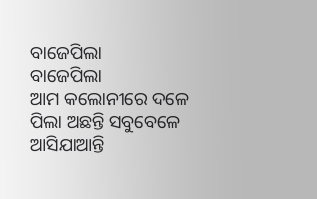ବାଜେପିଲା
ବାଜେପିଲା
ଆମ କଲୋନୀରେ ଦଳେ ପିଲା ଅଛନ୍ତି ସବୁବେଳେ ଆସିଯାଆନ୍ତି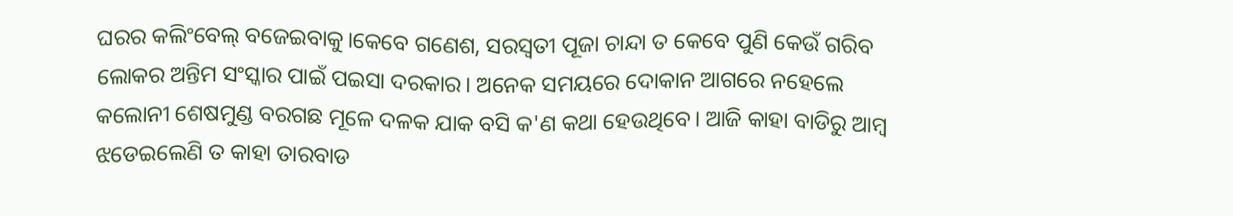ଘରର କଲିଂବେଲ୍ ବଜେଇବାକୁ।କେବେ ଗଣେଶ, ସରସ୍ଵତୀ ପୂଜା ଚାନ୍ଦା ତ କେବେ ପୁଣି କେଉଁ ଗରିବ ଲୋକର ଅନ୍ତିମ ସଂସ୍କାର ପାଇଁ ପଇସା ଦରକାର। ଅନେକ ସମୟରେ ଦୋକାନ ଆଗରେ ନହେଲେ କଲୋନୀ ଶେଷମୁଣ୍ଡ ବରଗଛ ମୂଳେ ଦଳକ ଯାକ ବସି କ'ଣ କଥା ହେଉଥିବେ। ଆଜି କାହା ବାଡିରୁ ଆମ୍ବ ଝଡେଇଲେଣି ତ କାହା ତାରବାଡ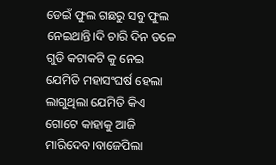ଡେଇଁ ଫୁଲ ଗଛରୁ ସବୁ ଫୁଲ ନେଇଥାନ୍ତି।ଦି ଚାରି ଦିନ ତଳେ ଗୁଡି କଟାକଟି କୁ ନେଇ ଯେମିତି ମହାସଂଘର୍ଷ ହେଲା ଲାଗୁଥିଲା ଯେମିତି କିଏ ଗୋଟେ କାହାକୁ ଆଜି ମାରିଦେବ।ବାଜେପିଲା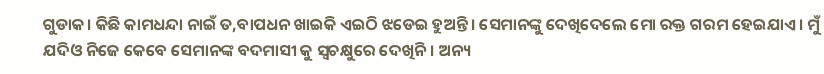ଗୁଡାକ। କିଛି କାମଧନ୍ଦା ନାଇଁ ତ,ବାପଧନ ଖାଇକି ଏଇଠି ଝଡେଇ ହୁଅନ୍ତି। ସେମାନଙ୍କୁ ଦେଖିଦେଲେ ମୋ ରକ୍ତ ଗରମ ହେଇଯାଏ। ମୁଁ ଯଦିଓ ନିଜେ କେବେ ସେମାନଙ୍କ ବଦମାସୀ କୁ ସ୍ବଚକ୍ଷୁରେ ଦେଖିନି। ଅନ୍ୟ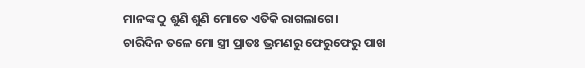ମାନଙ୍କ ଠୁ ଶୁଣି ଶୁଣି ମୋତେ ଏତିକି ରାଗଲାଗେ।
ଚାରିଦିନ ତଳେ ମୋ ସ୍ତ୍ରୀ ପ୍ରାତଃ ଭ୍ରମଣରୁ ଫେରୁଫେରୁ ପାଖ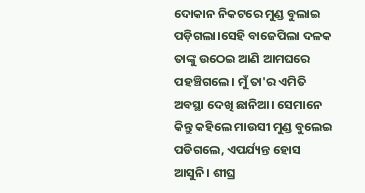ଦୋକାନ ନିକଟରେ ମୁଣ୍ଡ ବୁଲାଇ ପଡ଼ିଗଲା।ସେହି ବାଜେପିଲା ଦଳକ ତାଙ୍କୁ ଉଠେଇ ଆଣି ଆମଘରେ ପହଞ୍ଚିଗଲେ। ମୁଁ ତା'ର ଏମିତି ଅବସ୍ଥା ଦେଖି ଛାନିଆ। ସେମାନେ କିନ୍ତୁ କହିଲେ ମାଉସୀ ମୁଣ୍ଡ ବୁଲେଇ ପଡିଗଲେ, ଏପର୍ଯ୍ୟନ୍ତ ହୋସ ଆସୁନି। ଶୀଘ୍ର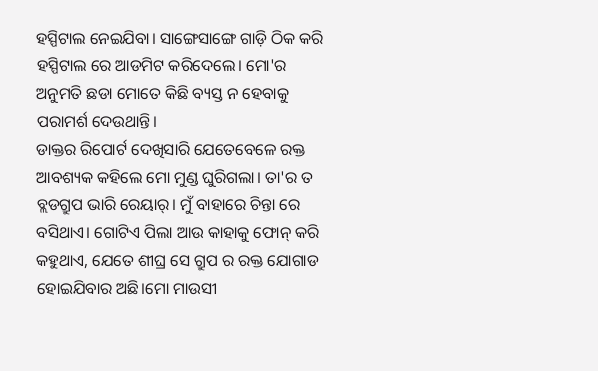ହସ୍ପିଟାଲ ନେଇଯିବା। ସାଙ୍ଗେସାଙ୍ଗେ ଗାଡ଼ି ଠିକ କରି ହସ୍ପିଟାଲ ରେ ଆଡମିଟ କରିଦେଲେ। ମୋ'ର ଅନୁମତି ଛଡା ମୋତେ କିଛି ବ୍ୟସ୍ତ ନ ହେବାକୁ ପରାମର୍ଶ ଦେଉଥାନ୍ତି।
ଡାକ୍ତର ରିପୋର୍ଟ ଦେଖିସାରି ଯେତେବେଳେ ରକ୍ତ ଆବଶ୍ୟକ କହିଲେ ମୋ ମୁଣ୍ଡ ଘୁରିଗଲା। ତା'ର ତ ବ୍ଲଡଗ୍ରୁପ ଭାରି ରେୟାର୍। ମୁଁ ବାହାରେ ଚିନ୍ତା ରେ ବସିଥାଏ। ଗୋଟିଏ ପିଲା ଆଉ କାହାକୁ ଫୋନ୍ କରି କହୁଥାଏ, ଯେତେ ଶୀଘ୍ର ସେ ଗ୍ରୁପ ର ରକ୍ତ ଯୋଗାଡ ହୋଇଯିବାର ଅଛି।ମୋ ମାଉସୀ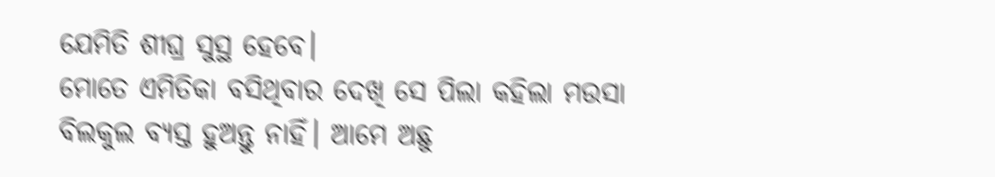ଯେମିତି ଶୀଘ୍ର ସୁସ୍ଥ ହେବେ।
ମୋତେ ଏମିତିକା ବସିଥିବାର ଦେଖି ସେ ପିଲା କହିଲା ମଉସା ବିଲକୁଲ ବ୍ୟସ୍ତ ହୁଅନ୍ତୁ ନାହିଁ। ଆମେ ଅଛୁ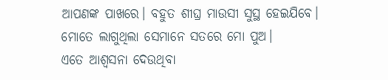ଆପଣଙ୍କ ପାଖରେ। ବହୁତ ଶୀଘ୍ର ମାଉସୀ ସୁସ୍ଥ ହେଇଯିବେ।
ମୋତେ ଲାଗୁଥିଲା ସେମାନେ ସତରେ ମୋ ପୁଅ।
ଏତେ ଆଶ୍ଵସନା ଦେଉଥିବା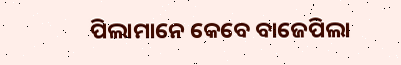ପିଲାମାନେ କେବେ ବାଜେପିଲା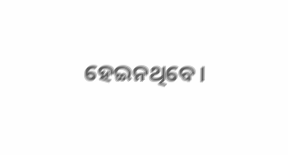ହେଇନଥିବେ।